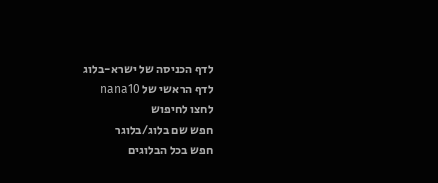לדף הכניסה של ישרא-בלוג
לדף הראשי של nana10
לחצו לחיפוש
חפש שם בלוג/בלוגר
חפש בכל הבלוגים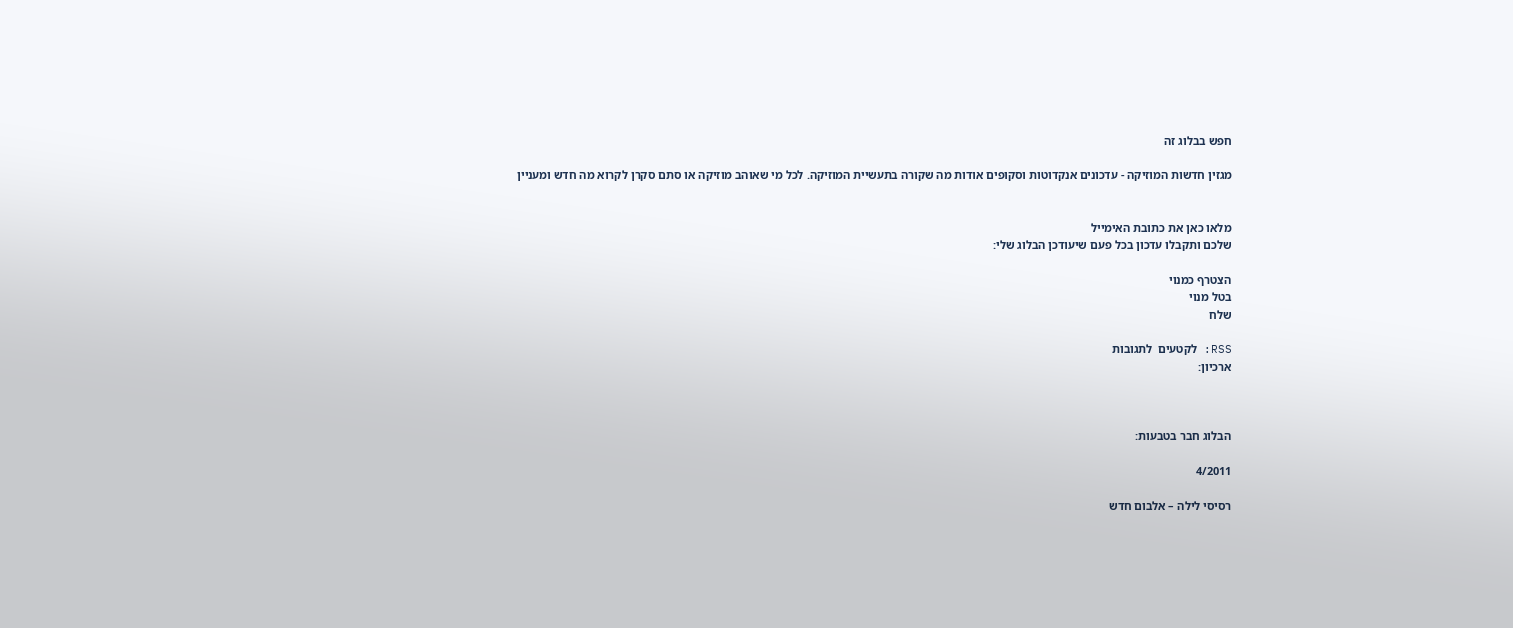חפש בבלוג זה

מגזין חדשות המוזיקה - עדכונים אנקדוטות וסקופים אודות מה שקורה בתעשיית המוזיקה. לכל מי שאוהב מוזיקה או סתם סקרן לקרוא מה חדש ומעניין


מלאו כאן את כתובת האימייל
שלכם ותקבלו עדכון בכל פעם שיעודכן הבלוג שלי:

הצטרף כמנוי
בטל מנוי
שלח

RSS: לקטעים  לתגובות
ארכיון:



הבלוג חבר בטבעות:

4/2011

רסיסי לילה – אלבום חדש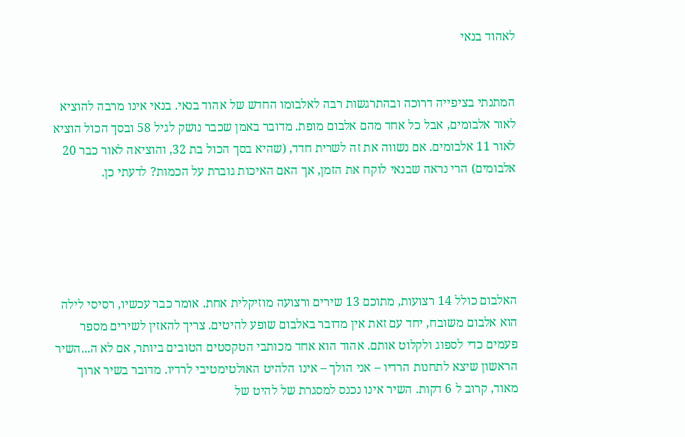לאהוד בנאי


המתנתי בציפייה דרוכה ובהתרגשות רבה לאלבומו החדש של אהוד בנאי. בנאי אינו מרבה להוציא לאור אלבומים, אבל כל אחד מהם אלבום מופת. מדובר באמן שכבר נושק לגיל 58 ובסך הכול הוציא לאור 11 אלבומים. אם נשווה את זה לשרית חדד, (שהיא בסך הכול בת 32, והוציאה לאור כבר 20 אלבומים) הרי נראה שבנאי לוקח את הזמן, אך האם האיכות גוברת על הכמות? לדעתי כן.





האלבום כולל 14 רצועות, מתוכם 13 שירים ורצועה מוזיקלית אחת. אומר כבר עכשיו, רסיסי לילה הוא אלבום משובח, יחד עם זאת אין מדובר באלבום שופע להיטים. צריך להאזין לשירים מספר פעמים כדי לספוג ולקלוט אותם. אהוד הוא אחד מכותבי הטקסטים הטובים ביותר, אם לא ה...השיר הראשון שיצא לתחנות הרדיו – אני הולך – אינו הלהיט האולטימטיבי לרדיו. מדובר בשיר ארוך מאוד, קרוב ל 6 דקות. השיר אינו נכנס למסגרת של להיט של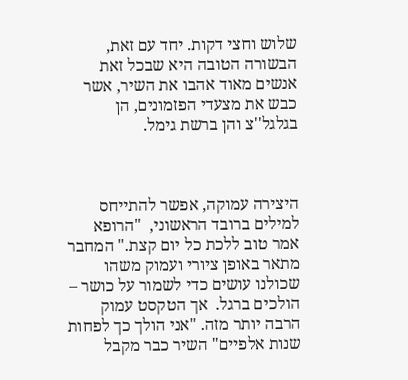שלוש וחצי דקות. יחד עם זאת, הבשורה הטובה היא שבכל זאת אנשים מאוד אהבו את השיר, אשר כבש את מצעדי הפזמונים, הן בגלגל''צ והן ברשת גימל.



היצירה עמוקה, אפשר להתייחס למילים ברובד הראשוני,  "הרופא אמר טוב ללכת כל יום קצת." המחבר מתאר באופן ציורי ועמוק משהו שכולנו עושים כדי לשמור על כושר – הולכים ברגל.  אך הטקסט עמוק הרבה יותר מזה. "אני הולך כך לפחות שנות אלפיים" השיר כבר מקבל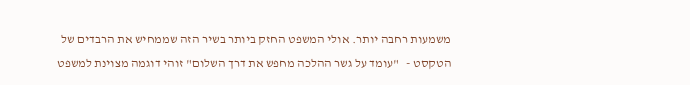משמעות רחבה יותר. אולי המשפט החזק ביותר בשיר הזה שממחיש את הרבדים של הטקסט -   "עומד על גשר ההלכה מחפש את דרך השלום" זוהי דוגמה מצוינת למשפט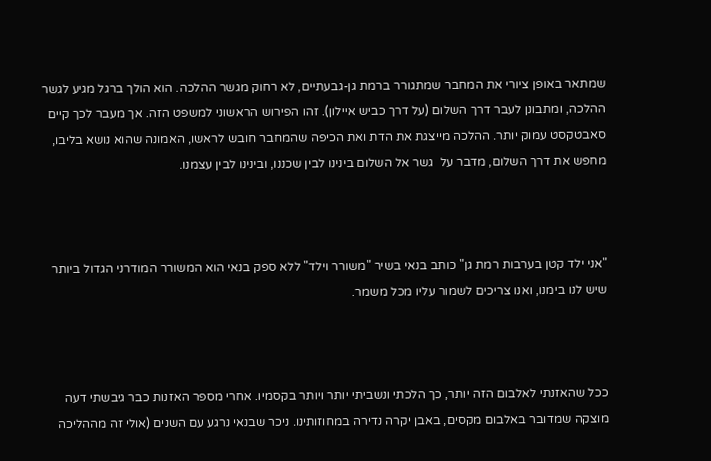שמתאר באופן ציורי את המחבר שמתגורר ברמת גן-גבעתיים, לא רחוק מגשר ההלכה. הוא הולך ברגל מגיע לגשר ההלכה, ומתבונן לעבר דרך השלום (על דרך כביש איילון). זהו הפירוש הראשוני למשפט הזה. אך מעבר לכך קיים סאבטקסט עמוק יותר. ההלכה מייצגת את הדת ואת הכיפה שהמחבר חובש לראשו, האמונה שהוא נושא בליבו, מחפש את דרך השלום, מדבר על  גשר אל השלום בינינו לבין שכננו, ובינינו לבין עצמנו.



"אני ילד קטן בערבות רמת גן" כותב בנאי בשיר "משורר וילד" ללא ספק בנאי הוא המשורר המודרני הגדול ביותר שיש לנו בימנו, ואנו צריכים לשמור עליו מכל משמר.



ככל שהאזנתי לאלבום הזה יותר, כך הלכתי ונשביתי יותר ויותר בקסמיו. אחרי מספר האזנות כבר גיבשתי דעה מוצקה שמדובר באלבום מקסים, באבן יקרה נדירה במחוזותינו. ניכר שבנאי נרגע עם השנים (אולי זה מההליכה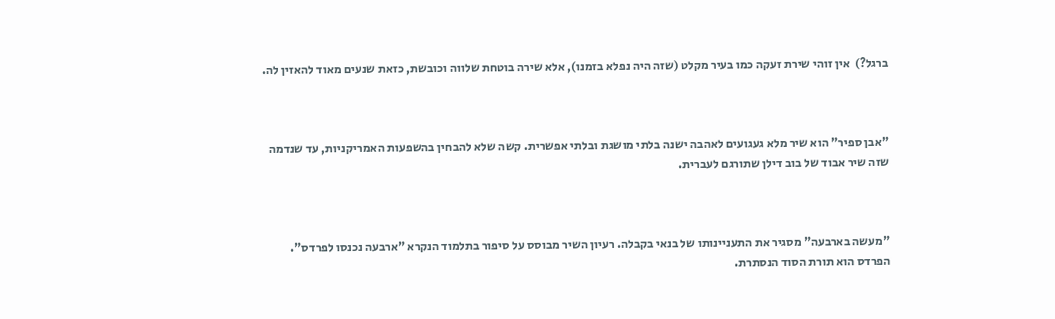ברגל?)  אין זוהי שירת זעקה כמו בעיר מקלט (שזה היה נפלא בזמנו), אלא שירה בוטחת שלווה וכובשת, כזאת שנעים מאוד להאזין לה.



"אבן ספיר" הוא שיר מלא געגועים לאהבה ישנה בלתי מושגת ובלתי אפשרית. קשה שלא להבחין בהשפעות האמריקניות, עד שנדמה שזה שיר אבוד של בוב דילן שתורגם לעברית.



"מעשה בארבעה" מסגיר את התעניינותו של בנאי בקבלה. רעיון השיר מבוסס על סיפור בתלמוד הנקרא "ארבעה נכנסו לפרדס". הפרדס הוא תורת הסוד הנסתרת.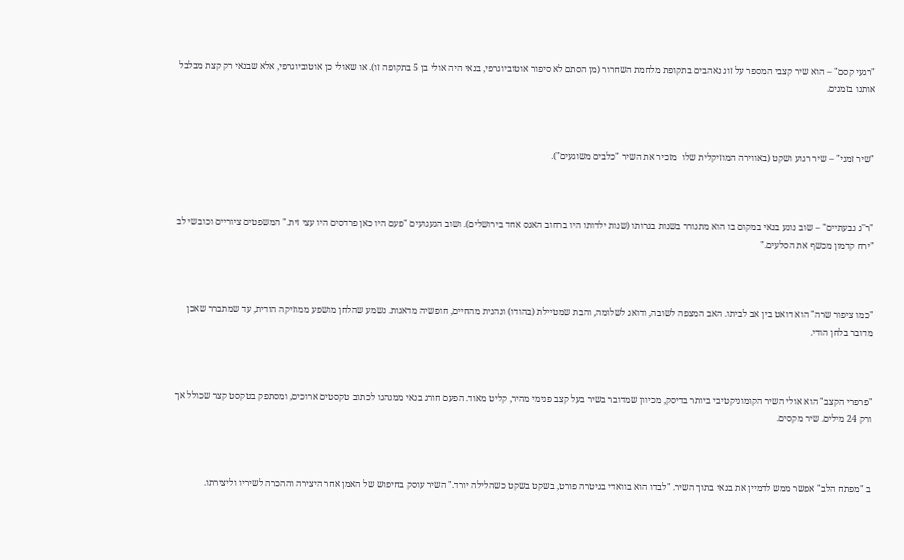"רגעי קסם" – הוא שיר קצבי המספר על זוג נאהבים בתקופת מלחמת השחרור (מן הסתם לא סיפור אוטוביוגרפי, בנאי היה אולי בן 5 בתקופה זו). או שאולי כן אוטוביוגרפי, אלא שבנאי רק קצת מבלבל אותנו בזמנים.



"שיר זמני" – שיר רגוע ושקט (באווירה המוזיקלית שלו  מזכיר את השיר "כלבים משוגעים").



"ר''ג גבעתיים" – שוב נוגע בנאי במקום בו הוא מתגורר בשנות בגרותו (שנות ילדותו היו ברחוב האגס אחד בירושלים). ושוב הגעגועים "פעם היו כאן פרדסים היו עצי זית." המשפטים ציוריים וכובשי לב "ירח קדמון מכשף את הסלעים."



"כמו ציפור שרה" הוא דואט בין אב לביתו. האב המצפה לשובה, ודואג לשלומה, והבת שמטיילת (בהודו) ונהנית מהחיים, חופשיה מדאגות. נשמע שהלחן מושפע ממוזיקה הודית, עד שמתברר שאכן מדובר בלחן הודי.



"פרפרי הקצב" הוא אולי השיר הקומוניקטיבי ביותר בדיסק, מכיוון שמדובר בשיר בעל קצב פנימי מהיר, קליט מאוד. הפעם חורג בנאי ממנהגו לכתוב טקסטים ארוכים, ומסתפק בטקסט קצר שכולל אך ורק 24 מילים. שיר מקסים.



ב "מפתח הלב" אפשר ממש לדמיין את בנאי בתוך השיר. "לבדו הוא בוואדי בגיטרה פורט, בשקט בשקט כשהלילה יורד." השיר עוסק בחיפוש של האמן אחר היצירה וההכרה לשיריו וליצירתו.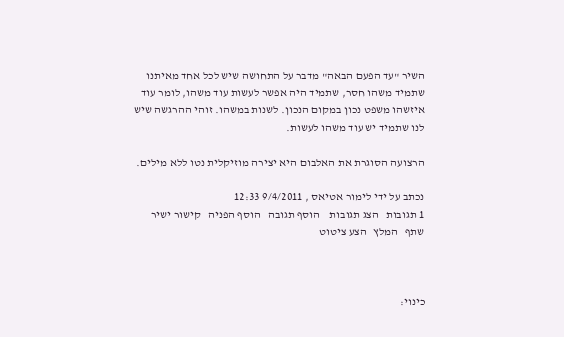השיר "עד הפעם הבאה" מדבר על התחושה שיש לכל אחד מאיתנו שתמיד משהו חסר, שתמיד היה אפשר לעשות עוד משהו, לומר עוד איזשהו משפט נכון במקום הנכון. לשנות במשהו. זוהי ההרגשה שיש לנו שתמיד יש עוד משהו לעשות.

הרצועה הסוגרת את האלבום היא יצירה מוזיקלית נטו ללא מילים.

נכתב על ידי לימור אטיאס , 9/4/2011 12:33
1 תגובות   הצג תגובות    הוסף תגובה   הוסף הפניה   קישור ישיר   שתף   המלץ   הצע ציטוט



כינוי: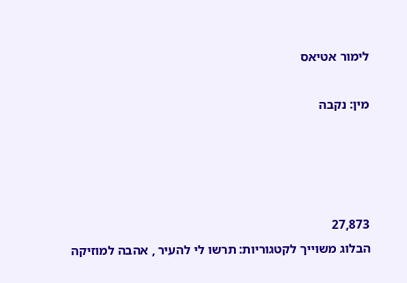לימור אטיאס

מין: נקבה




27,873
הבלוג משוייך לקטגוריות: תרשו לי להעיר , אהבה למוזיקה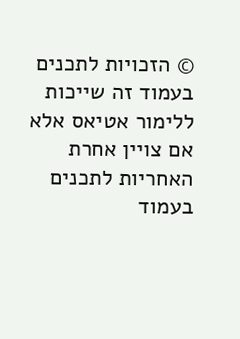© הזכויות לתכנים בעמוד זה שייכות ללימור אטיאס אלא אם צויין אחרת
האחריות לתכנים בעמוד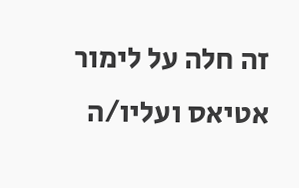זה חלה על לימור אטיאס ועליו/ה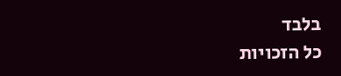בלבד
כל הזכויות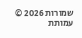שמורות 2026 © עמותת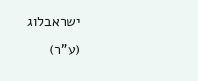ישראבלוג (ע"ר)